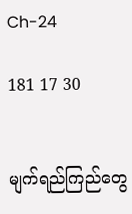Ch-24

181 17 30


မျက်ရည်ကြည်တွေ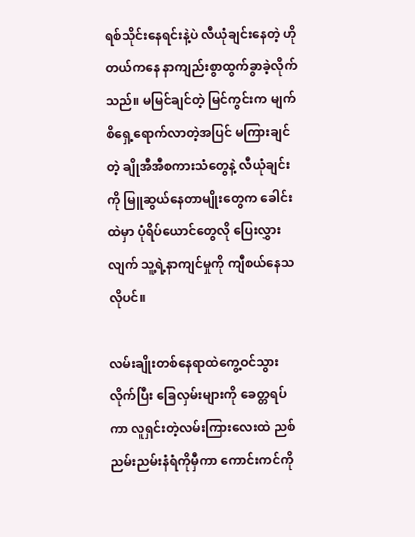ရစ်သိုင်းနေရင်းနဲ့ပဲ လီယုံချင်းနေတဲ့ ဟိုတယ်ကနေ နာကျည်းစွာထွက်ခွာခဲ့လိုက်သည်။ မမြင်ချင်တဲ့ မြင်ကွင်းက မျက်စိရှေ့ရောက်လာတဲ့အပြင် မကြားချင်တဲ့ ချိုအီအီစကားသံတွေနဲ့ လီယုံချင်းကို မြူဆွယ်နေတာမျိုးတွေက ခေါင်းထဲမှာ ပုံရိပ်ယောင်တွေလို ပြေးလွှားလျက် သူ့ရဲ့နာကျင်မှုကို ကျီစယ်နေသလိုပင်။

လမ်းချိုးတစ်နေရာထဲကွေ့ဝင်သွားလိုက်ပြီး ခြေလှမ်းများကို ခေတ္တရပ်ကာ လူရှင်းတဲ့လမ်းကြားလေးထဲ ညစ်ညမ်းညမ်းနံရံကိုမှီကာ ကောင်းကင်ကို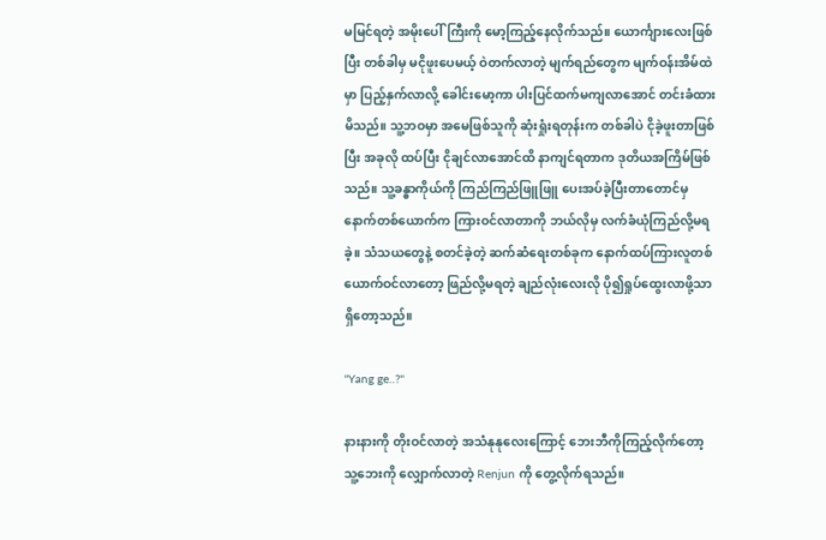မမြင်ရတဲ့ အမိုးပေါ်ကြီးကို မော့ကြည့်နေလိုက်သည်။ ယောင်္ကျားလေးဖြစ်ပြီး တစ်ခါမှ မငိုဖူးပေမယ့် ဝဲတက်လာတဲ့ မျက်ရည်တွေက မျက်ဝန်းအိမ်ထဲမှာ ပြည့်နှက်လာလို့ ခေါင်းမော့ကာ ပါးပြင်ထက်မကျလာအောင် တင်းခံထားမိသည်။ သူ့ဘဝမှာ အမေဖြစ်သူကို ဆုံးရှုံးရတုန်းက တစ်ခါပဲ ငိုခဲ့ဖူးတာဖြစ်ပြီး အခုလို ထပ်ပြီး ငိုချင်လာအောင်ထိ နာကျင်ရတာက ဒုတိယအကြိမ်ဖြစ်သည်။ သူ့ခန္ဓာကိုယ်ကို ကြည်ကြည်ဖြူဖြူ ပေးအပ်ခဲ့ပြီးတာတောင်မှ နောက်တစ်ယောက်က ကြားဝင်လာတာကို ဘယ်လိုမှ လက်ခံယုံကြည်လို့မရခဲ့။ သံသယတွေနဲ့ စတင်ခဲ့တဲ့ ဆက်ဆံရေးတစ်ခုက နောက်ထပ်ကြားလူတစ်ယောက်ဝင်လာတော့ ဖြည်လို့မရတဲ့ ချည်လုံးလေးလို ပို၍ရှုပ်ထွေးလာဖို့သာရှိတော့သည်။

"Yang ge..?"

နားနားကို တိုးဝင်လာတဲ့ အသံနုနုလေးကြောင့် ဘေးဘီကိုကြည့်လိုက်တော့ သူ့ဘေးကို လျှောက်လာတဲ့ Renjun ကို တွေ့လိုက်ရသည်။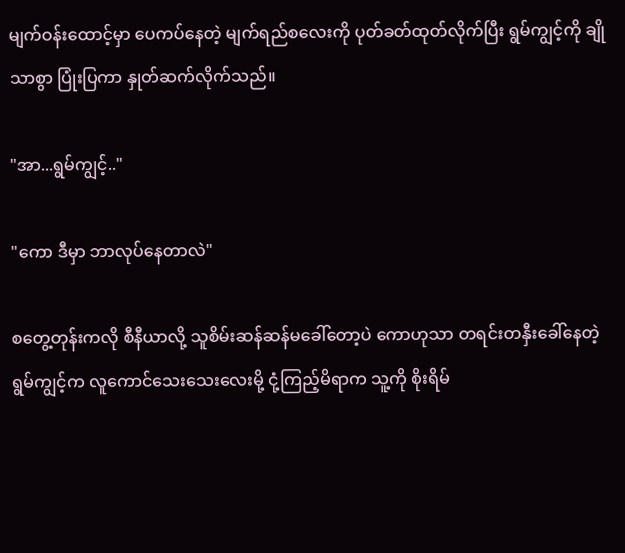မျက်ဝန်းထောင့်မှာ ပေကပ်နေတဲ့ မျက်ရည်စလေးကို ပုတ်ခတ်ထုတ်လိုက်ပြီး ရွမ်ကျွင့်ကို ချိုသာစွာ ပြုံးပြကာ နှုတ်ဆက်လိုက်သည်။

"အာ...ရွမ်ကျွင့်.."

"ကော ဒီမှာ ဘာလုပ်နေတာလဲ"

စတွေ့တုန်းကလို စီနီယာလို့ သူစိမ်းဆန်ဆန်မခေါ်တော့ပဲ ကောဟုသာ တရင်းတနှီးခေါ်နေတဲ့ ရွမ်ကျွင့်က လူကောင်သေးသေးလေးမို့ ငုံ့ကြည့်မိရာက သူ့ကို စိုးရိမ်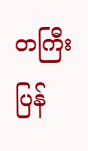တကြီး ပြန်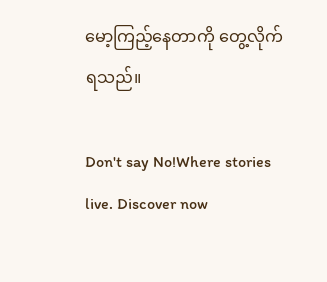မော့ကြည့်နေတာကို တွေ့လိုက်ရသည်။

Don't say No!Where stories live. Discover now